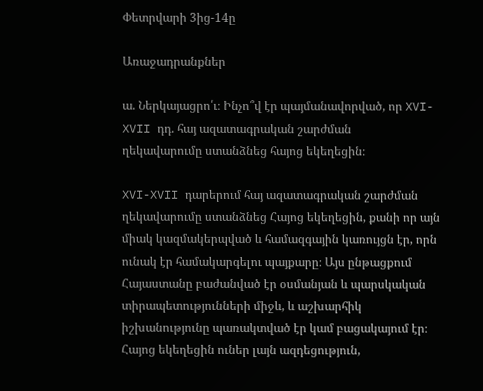Փետրվարի 3ից-14ը

Առաջադրանքներ

ա. Ներկայացրո՛ւ։ Ինչո՞վ էր պայմանավորված, որ XVI-XVII դդ. հայ ազատագրական շարժման
ղեկավարումը ստանձնեց հայոց եկեղեցին։

XVI-XVII դարերում հայ ազատագրական շարժման ղեկավարումը ստանձնեց Հայոց եկեղեցին, քանի որ այն միակ կազմակերպված և համազգային կառույցն էր, որն ունակ էր համակարգելու պայքարը։ Այս ընթացքում Հայաստանը բաժանված էր օսմանյան և պարսկական տիրապետությունների միջև, և աշխարհիկ իշխանությունը պառակտված էր կամ բացակայում էր։ Հայոց եկեղեցին ուներ լայն ազդեցություն,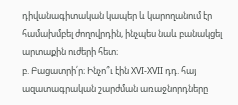դիվանագիտական կապեր և կարողանում էր համախմբել ժողովրդին, ինչպես նաև բանակցել արտաքին ուժերի հետ։
բ. Բացատրի՛ր։ Ինչո՞ւ էին XVI-XVII դդ. հայ ազատագրական շարժման առաջնորդները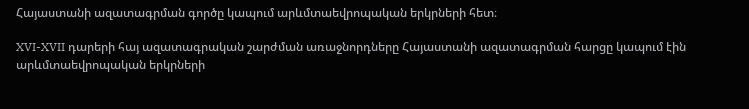Հայաստանի ազատագրման գործը կապում արևմտաեվրոպական երկրների հետ։

XVI-XVII դարերի հայ ազատագրական շարժման առաջնորդները Հայաստանի ազատագրման հարցը կապում էին արևմտաեվրոպական երկրների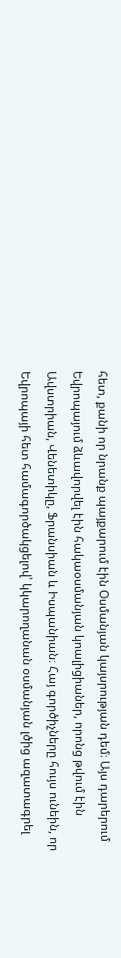հետ, քանի որ նրանք պայքարում էին Օսմանյան կայսրության դեմ։ Այս դարերում Եվրոպայում ձևավորվել էին հակաօսմանյան կոալիցիաներ, որոնց թվում էին Ավստրիան, Վենետիկը, Ֆրանսիան և Իսպանիան։ Հայ գործիչները հույս ունեին, որ Եվրոպայի հետ համագործակցելով՝ կկարողանան օսմանյան լծից ազատագրել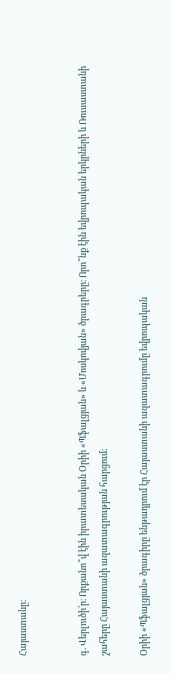Հայաստանը։


գ. Վերլուծի՛ր։ Որքանո՞վ էին իրատեսական Օրիի «Պֆալցյան» և «Մոսկովյան» ծրագրերը։ Որո՞նք էին եվրոպական երկրների և Ռուսաստանի շահերը Հայաստանի ազատագրության հարցում։

Օրիի «Պֆալցյան» ծրագիրը ենթադրում էր Հայաստանի ազատագրումը եվրոպական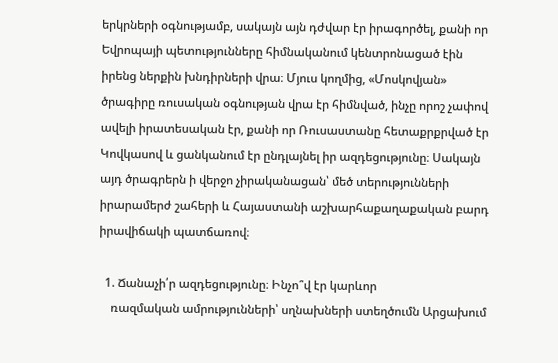երկրների օգնությամբ, սակայն այն դժվար էր իրագործել, քանի որ Եվրոպայի պետությունները հիմնականում կենտրոնացած էին իրենց ներքին խնդիրների վրա։ Մյուս կողմից, «Մոսկովյան» ծրագիրը ռուսական օգնության վրա էր հիմնված, ինչը որոշ չափով ավելի իրատեսական էր, քանի որ Ռուսաստանը հետաքրքրված էր Կովկասով և ցանկանում էր ընդլայնել իր ազդեցությունը։ Սակայն այդ ծրագրերն ի վերջո չիրականացան՝ մեծ տերությունների իրարամերժ շահերի և Հայաստանի աշխարհաքաղաքական բարդ իրավիճակի պատճառով։

  1. Ճանաչի՛ր ազդեցությունը։ Ինչո՞վ էր կարևոր
    ռազմական ամրությունների՝ սղնախների ստեղծումն Արցախում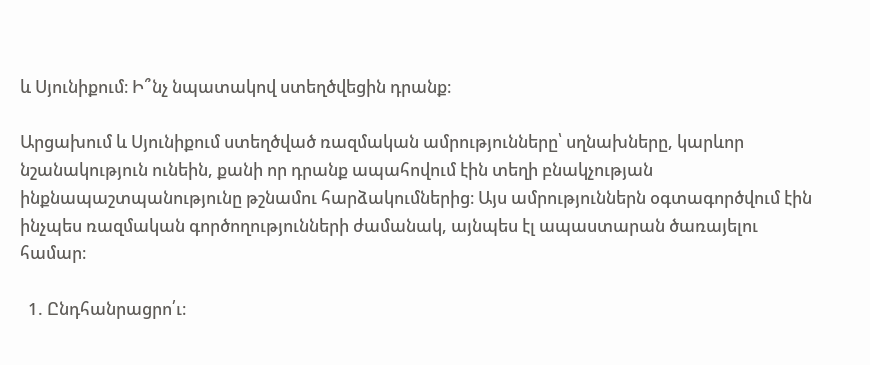և Սյունիքում։ Ի՞նչ նպատակով ստեղծվեցին դրանք։

Արցախում և Սյունիքում ստեղծված ռազմական ամրությունները՝ սղնախները, կարևոր նշանակություն ունեին, քանի որ դրանք ապահովում էին տեղի բնակչության ինքնապաշտպանությունը թշնամու հարձակումներից։ Այս ամրություններն օգտագործվում էին ինչպես ռազմական գործողությունների ժամանակ, այնպես էլ ապաստարան ծառայելու համար։

  1. Ընդհանրացրո՛ւ։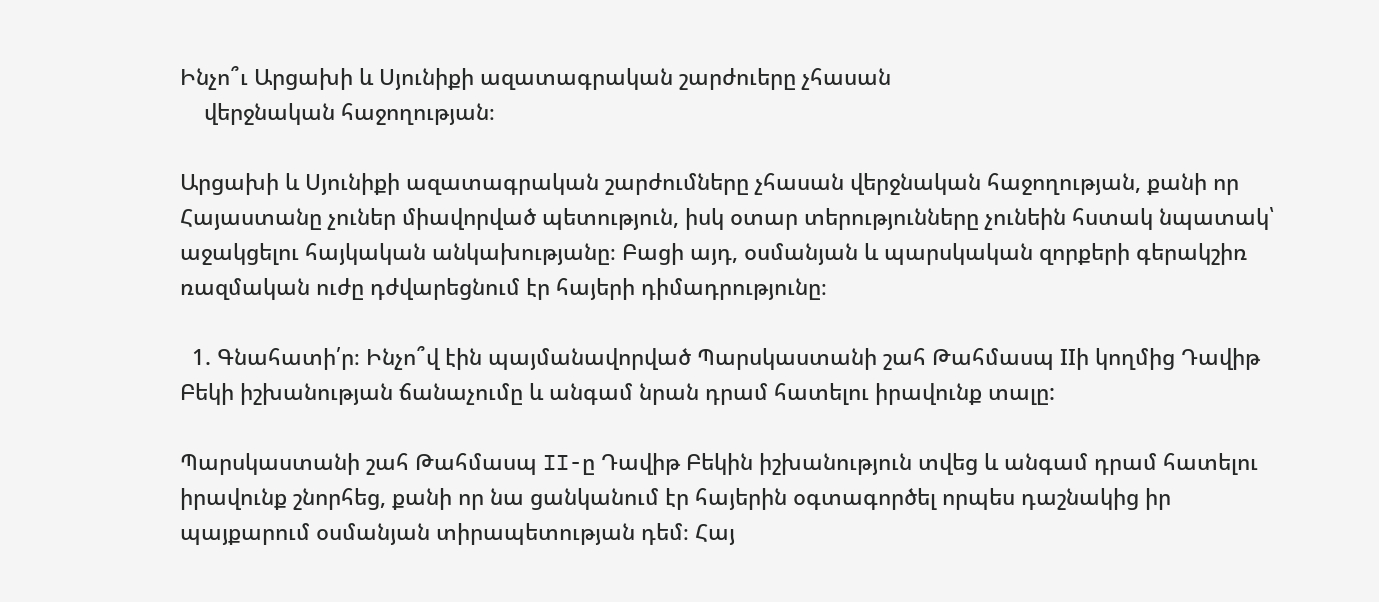Ինչո՞ւ Արցախի և Սյունիքի ազատագրական շարժուերը չհասան
    վերջնական հաջողության։

Արցախի և Սյունիքի ազատագրական շարժումները չհասան վերջնական հաջողության, քանի որ Հայաստանը չուներ միավորված պետություն, իսկ օտար տերությունները չունեին հստակ նպատակ՝ աջակցելու հայկական անկախությանը։ Բացի այդ, օսմանյան և պարսկական զորքերի գերակշիռ ռազմական ուժը դժվարեցնում էր հայերի դիմադրությունը։

  1. Գնահատի՛ր։ Ինչո՞վ էին պայմանավորված Պարսկաստանի շահ Թահմասպ IIի կողմից Դավիթ Բեկի իշխանության ճանաչումը և անգամ նրան դրամ հատելու իրավունք տալը:

Պարսկաստանի շահ Թահմասպ II-ը Դավիթ Բեկին իշխանություն տվեց և անգամ դրամ հատելու իրավունք շնորհեց, քանի որ նա ցանկանում էր հայերին օգտագործել որպես դաշնակից իր պայքարում օսմանյան տիրապետության դեմ։ Հայ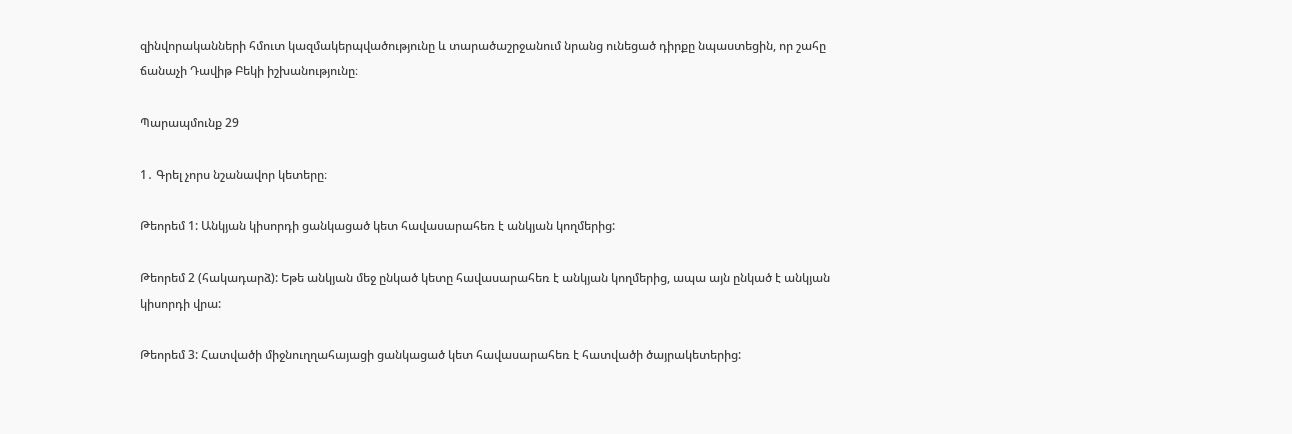զինվորականների հմուտ կազմակերպվածությունը և տարածաշրջանում նրանց ունեցած դիրքը նպաստեցին, որ շահը ճանաչի Դավիթ Բեկի իշխանությունը։

Պարապմունք 29

1․ Գրել չորս նշանավոր կետերը։

Թեորեմ 1: Անկյան կիսորդի ցանկացած կետ հավասարահեռ է անկյան կողմերից:

Թեորեմ 2 (հակադարձ): Եթե անկյան մեջ ընկած կետը հավասարահեռ է անկյան կողմերից, ապա այն ընկած է անկյան կիսորդի վրա:

Թեորեմ 3: Հատվածի միջնուղղահայացի ցանկացած կետ հավասարահեռ է հատվածի ծայրակետերից: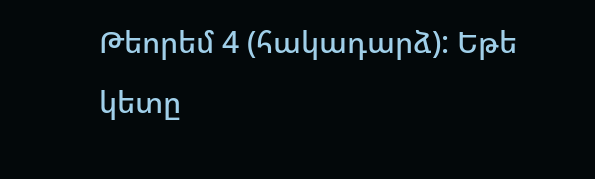Թեորեմ 4 (հակադարձ): Եթե կետը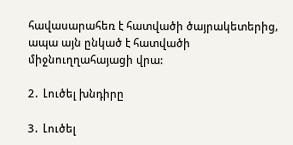հավասարահեռ է հատվածի ծայրակետերից, ապա այն ընկած է հատվածի միջնուղղահայացի վրա:

2․ Լուծել խնդիրը

3․ Լուծել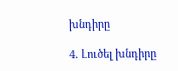խնդիրը

4․ Լուծել խնդիրը